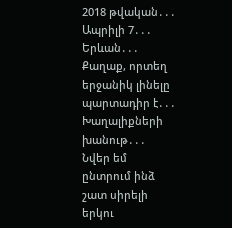2018 թվական․․․
Ապրիլի 7․․․
Երևան․․․
Քաղաք, որտեղ երջանիկ լինելը պարտադիր է․․․
Խաղալիքների խանութ․․․
Նվեր եմ ընտրում ինձ շատ սիրելի երկու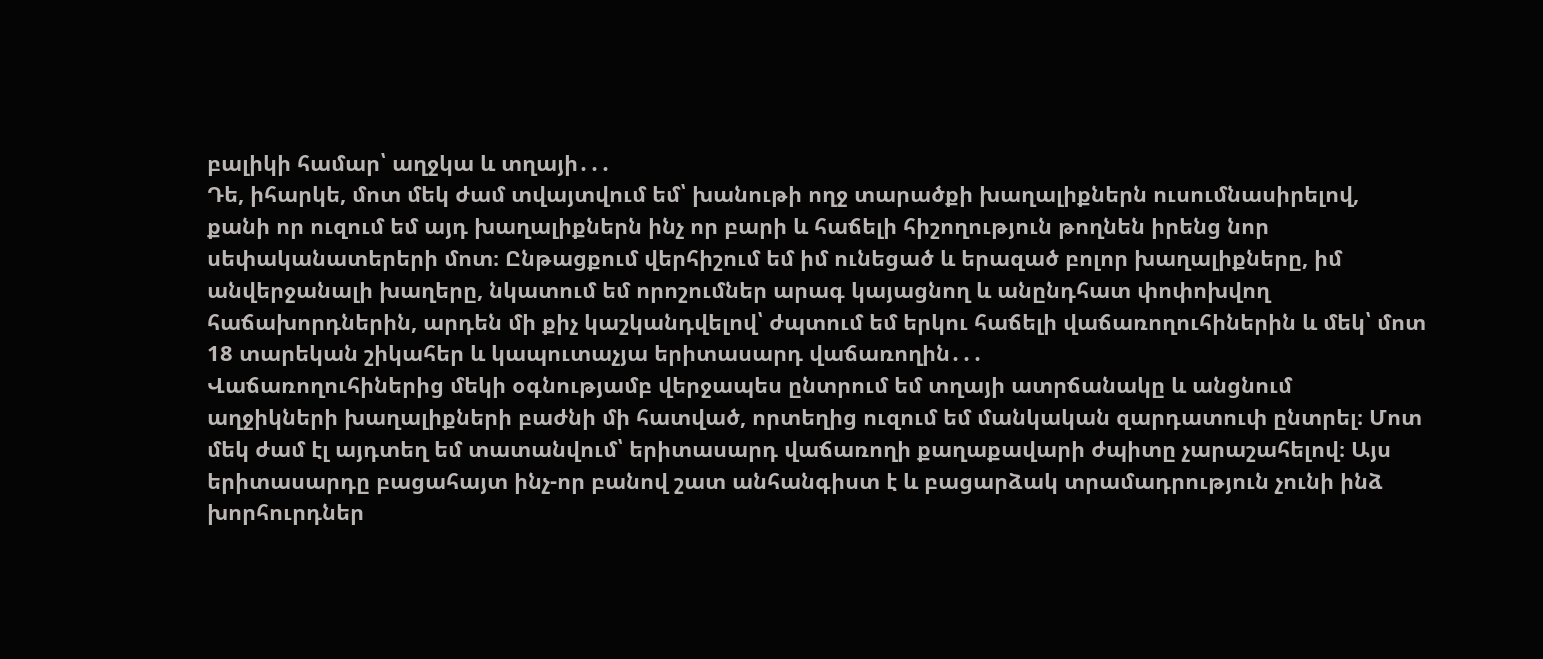բալիկի համար՝ աղջկա և տղայի․․․
Դե, իհարկե, մոտ մեկ ժամ տվայտվում եմ՝ խանութի ողջ տարածքի խաղալիքներն ուսումնասիրելով, քանի որ ուզում եմ այդ խաղալիքներն ինչ որ բարի և հաճելի հիշողություն թողնեն իրենց նոր սեփականատերերի մոտ։ Ընթացքում վերհիշում եմ իմ ունեցած և երազած բոլոր խաղալիքները, իմ անվերջանալի խաղերը, նկատում եմ որոշումներ արագ կայացնող և անընդհատ փոփոխվող հաճախորդներին, արդեն մի քիչ կաշկանդվելով՝ ժպտում եմ երկու հաճելի վաճառողուհիներին և մեկ՝ մոտ 18 տարեկան շիկահեր և կապուտաչյա երիտասարդ վաճառողին․․․
Վաճառողուհիներից մեկի օգնությամբ վերջապես ընտրում եմ տղայի ատրճանակը և անցնում աղջիկների խաղալիքների բաժնի մի հատված, որտեղից ուզում եմ մանկական զարդատուփ ընտրել։ Մոտ մեկ ժամ էլ այդտեղ եմ տատանվում՝ երիտասարդ վաճառողի քաղաքավարի ժպիտը չարաշահելով։ Այս երիտասարդը բացահայտ ինչ-որ բանով շատ անհանգիստ է և բացարձակ տրամադրություն չունի ինձ խորհուրդներ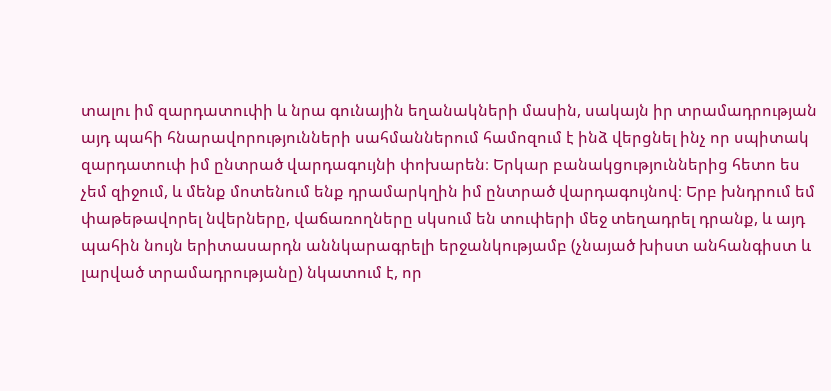տալու իմ զարդատուփի և նրա գունային եղանակների մասին, սակայն իր տրամադրության այդ պահի հնարավորությունների սահմաններում համոզում է ինձ վերցնել ինչ որ սպիտակ զարդատուփ իմ ընտրած վարդագույնի փոխարեն։ Երկար բանակցություններից հետո ես չեմ զիջում, և մենք մոտենում ենք դրամարկղին իմ ընտրած վարդագույնով։ Երբ խնդրում եմ փաթեթավորել նվերները, վաճառողները սկսում են տուփերի մեջ տեղադրել դրանք, և այդ պահին նույն երիտասարդն աննկարագրելի երջանկությամբ (չնայած խիստ անհանգիստ և լարված տրամադրությանը) նկատում է, որ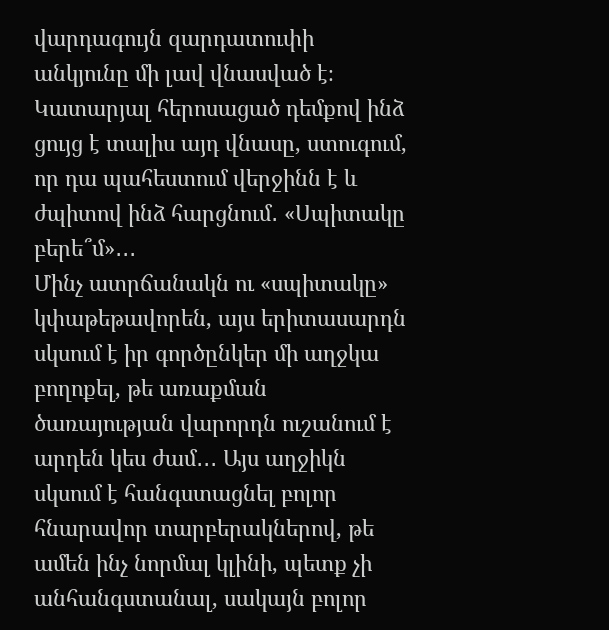վարդագույն զարդատուփի անկյունը մի լավ վնասված է։ Կատարյալ հերոսացած դեմքով ինձ ցույց է տալիս այդ վնասը, ստուգում, որ դա պահեստում վերջինն է և ժպիտով ինձ հարցնում․ «Սպիտակը բերե՞մ»․․․
Մինչ ատրճանակն ու «սպիտակը» կփաթեթավորեն, այս երիտասարդն սկսում է իր գործընկեր մի աղջկա բողոքել, թե առաքման ծառայության վարորդն ուշանում է արդեն կես ժամ․․․ Այս աղջիկն սկսում է հանգստացնել բոլոր հնարավոր տարբերակներով, թե ամեն ինչ նորմալ կլինի, պետք չի անհանգստանալ, սակայն բոլոր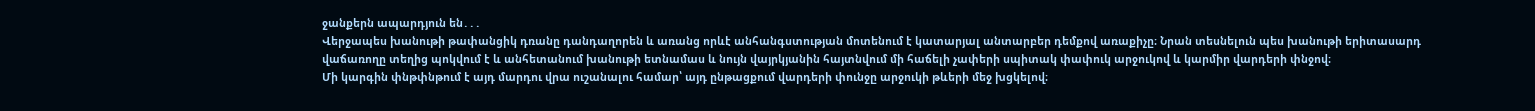ջանքերն ապարդյուն են․․․
Վերջապես խանութի թափանցիկ դռանը դանդաղորեն և առանց որևէ անհանգստության մոտենում է կատարյալ անտարբեր դեմքով առաքիչը։ Նրան տեսնելուն պես խանութի երիտասարդ վաճառողը տեղից պոկվում է և անհետանում խանութի ետնամաս և նույն վայրկյանին հայտնվում մի հաճելի չափերի սպիտակ փափուկ արջուկով և կարմիր վարդերի փնջով։
Մի կարգին փնթփնթում է այդ մարդու վրա ուշանալու համար՝ այդ ընթացքում վարդերի փունջը արջուկի թևերի մեջ խցկելով։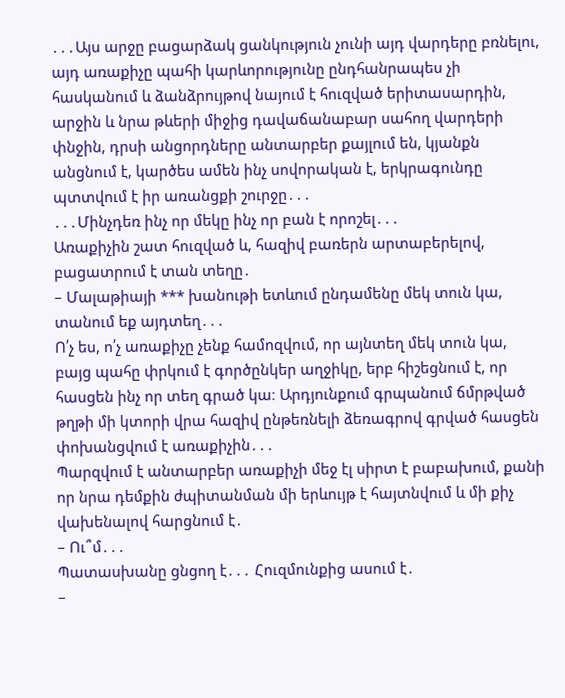․․․Այս արջը բացարձակ ցանկություն չունի այդ վարդերը բռնելու, այդ առաքիչը պահի կարևորությունը ընդհանրապես չի հասկանում և ձանձրույթով նայում է հուզված երիտասարդին, արջին և նրա թևերի միջից դավաճանաբար սահող վարդերի փնջին, դրսի անցորդները անտարբեր քայլում են, կյանքն անցնում է, կարծես ամեն ինչ սովորական է, երկրագունդը պտտվում է իր առանցքի շուրջը․․․
․․․Մինչդեռ ինչ որ մեկը ինչ որ բան է որոշել․․․
Առաքիչին շատ հուզված և, հազիվ բառերն արտաբերելով, բացատրում է տան տեղը․
– Մալաթիայի *** խանութի ետևում ընդամենը մեկ տուն կա, տանում եք այդտեղ․․․
Ո՛չ ես, ո՛չ առաքիչը չենք համոզվում, որ այնտեղ մեկ տուն կա, բայց պահը փրկում է գործընկեր աղջիկը, երբ հիշեցնում է, որ հասցեն ինչ որ տեղ գրած կա։ Արդյունքում գրպանում ճմրթված թղթի մի կտորի վրա հազիվ ընթեռնելի ձեռագրով գրված հասցեն փոխանցվում է առաքիչին․․․
Պարզվում է անտարբեր առաքիչի մեջ էլ սիրտ է բաբախում, քանի որ նրա դեմքին ժպիտանման մի երևույթ է հայտնվում և մի քիչ վախենալով հարցնում է․
– Ու՞մ․․․
Պատասխանը ցնցող է․․․ Հուզմունքից ասում է․
–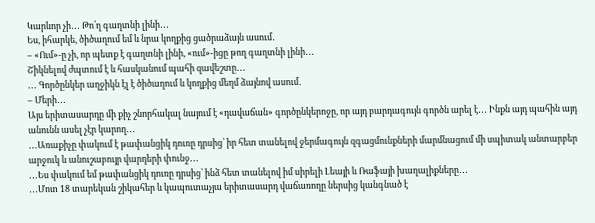Կարևոր չի․․․ Թո՛ղ գաղտնի լինի․․․
Ես, իհարկե, ծիծաղում եմ և նրա կողքից ցածրաձայն ասում․
– «Ում»-ը չի, որ պետք է գաղտնի լինի, «ում»-իցը թող գաղտնի լինի․․․
Շիկնելով ժպտում է և հասկանում պահի զավեշտը․․․
․․․ Գործընկեր աղջիկն էլ է ծիծաղում և կողքից մեղմ ձայնով ասում․
– Մերի․․․
Այս երիտասարդը մի քիչ շնորհակալ նայում է «դավաճան» գործընկերոջը, որ այդ բարդագույն գործն արել է․․․ Ինքն այդ պահին այդ անունն ասել չէր կարող․․․
․․․Առաքիչը փակում է թափանցիկ դուռը դրսից՝ իր հետ տանելով ջերմագույն զգացմունքների մարմնացում մի սպիտակ անտարբեր արջուկ և անուշաբույր վարդերի փունջ․․․
․․․Ես փակում եմ թափանցիկ դուռը դրսից՝ ինձ հետ տանելով իմ սիրելի Լեայի և Ռաֆայի խաղալիքները․․․
․․․Մոտ 18 տարեկան շիկահեր և կապուտաչյա երիտասարդ վաճառողը ներսից կանգնած է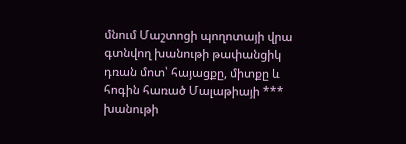մնում Մաշտոցի պողոտայի վրա գտնվող խանութի թափանցիկ դռան մոտ՝ հայացքը, միտքը և հոգին հառած Մալաթիայի *** խանութի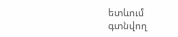ետևում գտնվող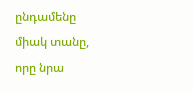ընդամենը միակ տանը, որը նրա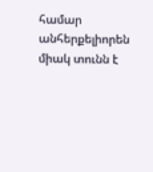համար անհերքելիորեն միակ տունն է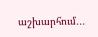աշխարհում․․․